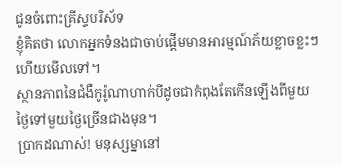ជូនចំពោះគ្រីស្ទបរិស័ទ
ខ្ញុំគិតថា លោកអ្នកទំនងជាចាប់ផ្ដើមមានអារម្មណ៍ភ័យខ្លាចខ្លះៗហើយមើលទៅ។
ស្ថានភាពនៃជំងឺកូរ៉ូណាហាក់បីដូចជាកំពុងតែកើនឡើងពីមួយថ្ងៃទៅមួយថ្ងៃច្រើនជាងមុន។
ប្រាកដណាស់! មនុស្សម្នានៅ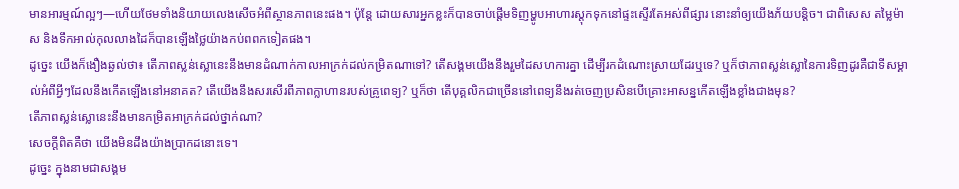មានអារម្មណ៍ល្អៗ—ហើយថែមទាំងនិយាយលេងសើចអំពីស្ថានភាពនេះផង។ ប៉ុន្តែ ដោយសារអ្នកខ្លះក៏បានចាប់ផ្ដើមទិញម្ហូបអាហារស្តុកទុកនៅផ្ទះស្ទើរតែអស់ពីផ្សារ នោះនាំឲ្យយើងភ័យបន្តិច។ ជាពិសេស តម្លៃម៉ាស និងទឹកអាល់កុលលាងដៃក៏បានឡើងថ្លៃយ៉ាងកប់ពពកទៀតផង។
ដូច្នេះ យើងក៏ងឿងឆ្ងល់ថា៖ តើភាពស្លន់ស្លោនេះនឹងមានដំណាក់កាលអាក្រក់ដល់កម្រិតណាទៅ? តើសង្គមយើងនឹងរួមដៃសហការគ្នា ដើម្បីរកដំណោះស្រាយដែរឬទេ? ឬក៏ថាភាពស្លន់ស្លោនៃការទិញដូរគឺជាទីសម្គាល់អំពីអ្វីៗដែលនឹងកើតឡើងនៅអនាគត? តើយើងនឹងសរសើរពីភាពក្លាហានរបស់គ្រូពេទ្យ? ឬក៏ថា តើបុគ្គលិកជាច្រើននៅពេទ្យនឹងរត់ចេញប្រសិនបើគ្រោះអាសន្នកើតឡើងខ្លាំងជាងមុន?
តើភាពស្លន់ស្លោនេះនឹងមានកម្រិតអាក្រក់ដល់ថ្នាក់ណា?
សេចក្ដីពិតគឺថា យើងមិនដឹងយ៉ាងប្រាកដនោះទេ។
ដូច្នេះ ក្នុងនាមជាសង្គម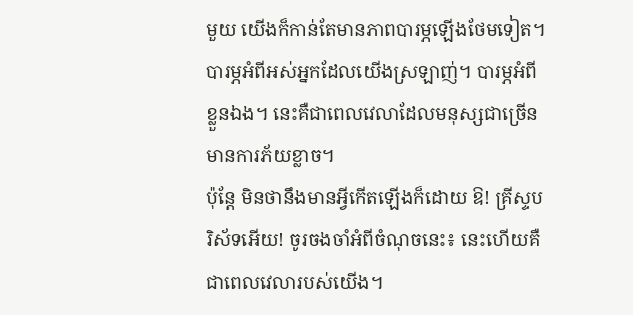មួយ យើងក៏កាន់តែមានភាពបារម្ភឡើងថែមទៀត។ បារម្ភអំពីអស់អ្នកដែលយើងស្រឡាញ់។ បារម្ភអំពីខ្លួនឯង។ នេះគឺជាពេលវេលាដែលមនុស្សជាច្រើនមានការភ័យខ្លាច។
ប៉ុន្តែ មិនថានឹងមានអ្វីកើតឡើងក៏ដោយ ឱ! គ្រីស្ទបរិស័ទអើយ! ចូរចងចាំអំពីចំណុចនេះ៖ នេះហើយគឺជាពេលវេលារបស់យើង។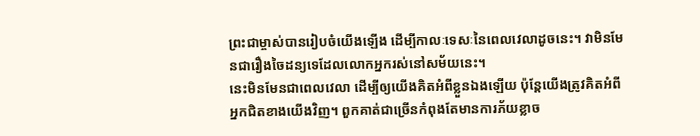ព្រះជាម្ចាស់បានរៀបចំយើងឡើង ដើម្បីកាលៈទេសៈនៃពេលវេលាដូចនេះ។ វាមិនមែនជារឿងចៃដន្យទេដែលលោកអ្នករស់នៅសម័យនេះ។
នេះមិនមែនជាពេលវេលា ដើម្បីឲ្យយើងគិតអំពីខ្លួនឯងឡើយ ប៉ុន្តែយើងត្រូវគិតអំពីអ្នកជិតខាងយើងវិញ។ ពួកគាត់ជាច្រើនកំពុងតែមានការភ័យខ្លាច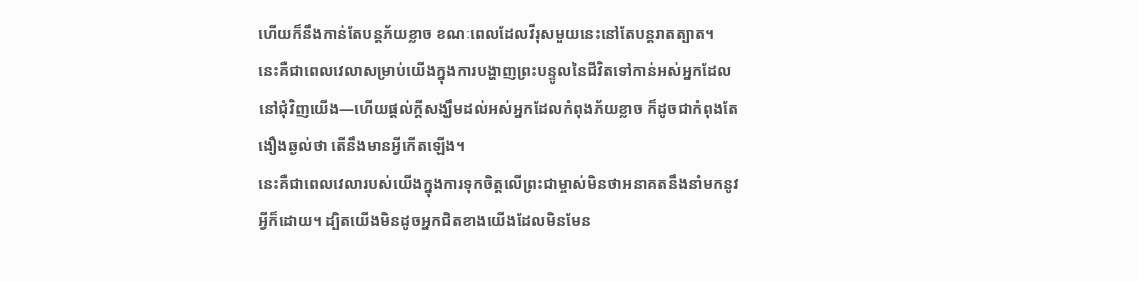ហើយក៏នឹងកាន់តែបន្តភ័យខ្លាច ខណៈពេលដែលវីរុសមួយនេះនៅតែបន្តរាតត្បាត។
នេះគឺជាពេលវេលាសម្រាប់យើងក្នុងការបង្ហាញព្រះបន្ទូលនៃជីវិតទៅកាន់អស់អ្នកដែលនៅជុំវិញយើង—ហើយផ្ដល់ក្ដីសង្ឃឹមដល់អស់អ្នកដែលកំពុងភ័យខ្លាច ក៏ដូចជាកំពុងតែងឿងឆ្ងល់ថា តើនឹងមានអ្វីកើតឡើង។
នេះគឺជាពេលវេលារបស់យើងក្នុងការទុកចិត្តលើព្រះជាម្ចាស់មិនថាអនាគតនឹងនាំមកនូវអ្វីក៏ដោយ។ ដ្បិតយើងមិនដូចអ្នកជិតខាងយើងដែលមិនមែន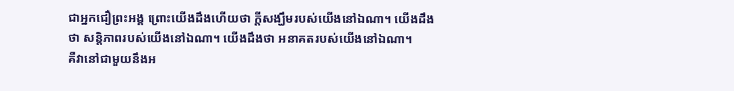ជាអ្នកជឿព្រះអង្គ ព្រោះយើងដឹងហើយថា ក្ដីសង្ឃឹមរបស់យើងនៅឯណា។ យើងដឹងថា សន្តិភាពរបស់យើងនៅឯណា។ យើងដឹងថា អនាគតរបស់យើងនៅឯណា។
គឺវានៅជាមួយនឹងអ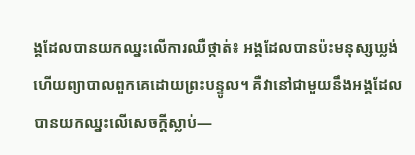ង្គដែលបានយកឈ្នះលើការឈឺថ្កាត់៖ អង្គដែលបានប៉ះមនុស្សឃ្លង់ ហើយព្យាបាលពួកគេដោយព្រះបន្ទូល។ គឺវានៅជាមួយនឹងអង្គដែលបានយកឈ្នះលើសេចក្ដីស្លាប់—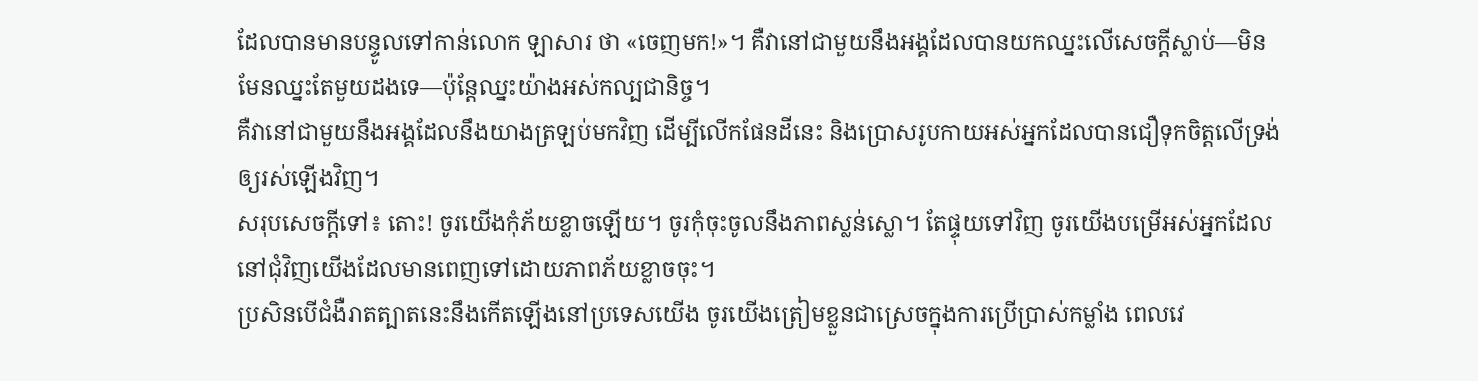ដែលបានមានបន្ទូលទៅកាន់លោក ឡាសារ ថា «ចេញមក!»។ គឺវានៅជាមួយនឹងអង្គដែលបានយកឈ្នះលើសេចក្ដីស្លាប់—មិនមែនឈ្នះតែមួយដងទេ—ប៉ុន្តែឈ្នះយ៉ាងអស់កល្បជានិច្ច។
គឺវានៅជាមួយនឹងអង្គដែលនឹងយាងត្រឡប់មកវិញ ដើម្បីលើកផែនដីនេះ និងប្រោសរូបកាយអស់អ្នកដែលបានជឿទុកចិត្តលើទ្រង់ឲ្យរស់ឡើងវិញ។
សរុបសេចក្ដីទៅ៖ តោះ! ចូរយើងកុំភ័យខ្លាចឡើយ។ ចូរកុំចុះចូលនឹងភាពស្លន់ស្លោ។ តែផ្ទុយទៅវិញ ចូរយើងបម្រើអស់អ្នកដែលនៅជុំវិញយើងដែលមានពេញទៅដោយភាពភ័យខ្លាចចុះ។
ប្រសិនបើជំងឺរាតត្បាតនេះនឹងកើតឡើងនៅប្រទេសយើង ចូរយើងត្រៀមខ្លួនជាស្រេចក្នុងការប្រើប្រាស់កម្លាំង ពេលវេ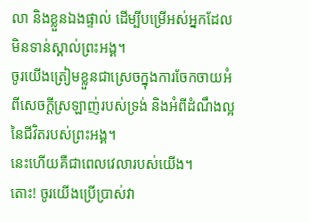លា និងខ្លួនឯងផ្ទាល់ ដើម្បីបម្រើអស់អ្នកដែលមិនទាន់ស្គាល់ព្រះអង្គ។
ចូរយើងត្រៀមខ្លួនជាស្រេចក្នុងការចែកចាយអំពីសេចក្ដីស្រឡាញ់របស់ទ្រង់ និងអំពីដំណឹងល្អនៃជីវិតរបស់ព្រះអង្គ។
នេះហើយគឺជាពេលវេលារបស់យើង។
តោះ! ចូរយើងប្រើប្រាស់វា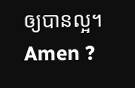ឲ្យបានល្អ។
Amen ?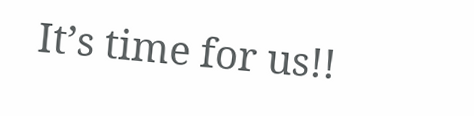It’s time for us!!